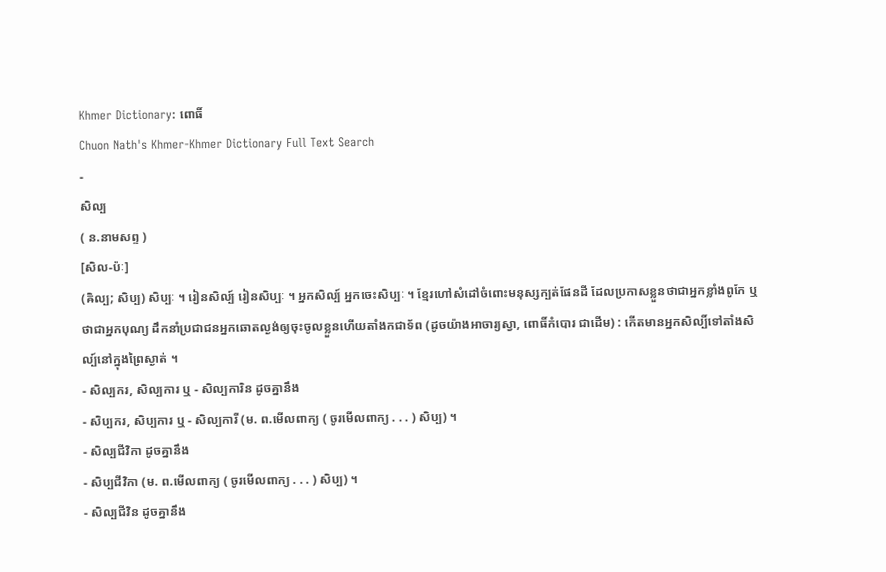Khmer Dictionary: ពោធិ៍
Chuon Nath's Khmer-Khmer Dictionary Full Text Search
-
សិល្ប
( ន.នាមសព្ទ )
[សិល-ប៉ៈ]
(ឝិល្ប; សិប្ប) សិប្បៈ ។ រៀនសិល្ប៍ រៀនសិប្បៈ ។ អ្នកសិល្ប៍ អ្នកចេះសិប្បៈ ។ ខ្មែរហៅសំដៅចំពោះមនុស្សក្បត់ផែនដី ដែលប្រកាសខ្លួនថាជាអ្នកខ្លាំងពូកែ ឬថាជាអ្នកបុណ្យ ដឹកនាំប្រជាជនអ្នកឆោតល្ងង់ឲ្យចុះចូលខ្លួនហើយតាំងកជាទ័ព (ដូចយ៉ាងអាចារ្យស្វា, ពោធិ៍កំបោរ ជាដើម) : កើតមានអ្នកសិល្បិ៍ទៅតាំងសិល្ប៍នៅក្នុងព្រៃស្ងាត់ ។
- សិល្បករ, សិល្បការ ឬ - សិល្បការិន ដូចគ្នានឹង
- សិប្បករ, សិប្បការ ឬ - សិល្បការី (ម. ព.មើលពាក្យ ( ចូរមើលពាក្យ . . . ) សិប្ប) ។
- សិល្បជីវិកា ដូចគ្នានឹង
- សិប្បជីវិកា (ម. ព.មើលពាក្យ ( ចូរមើលពាក្យ . . . ) សិប្ប) ។
- សិល្បជីវិន ដូចគ្នានឹង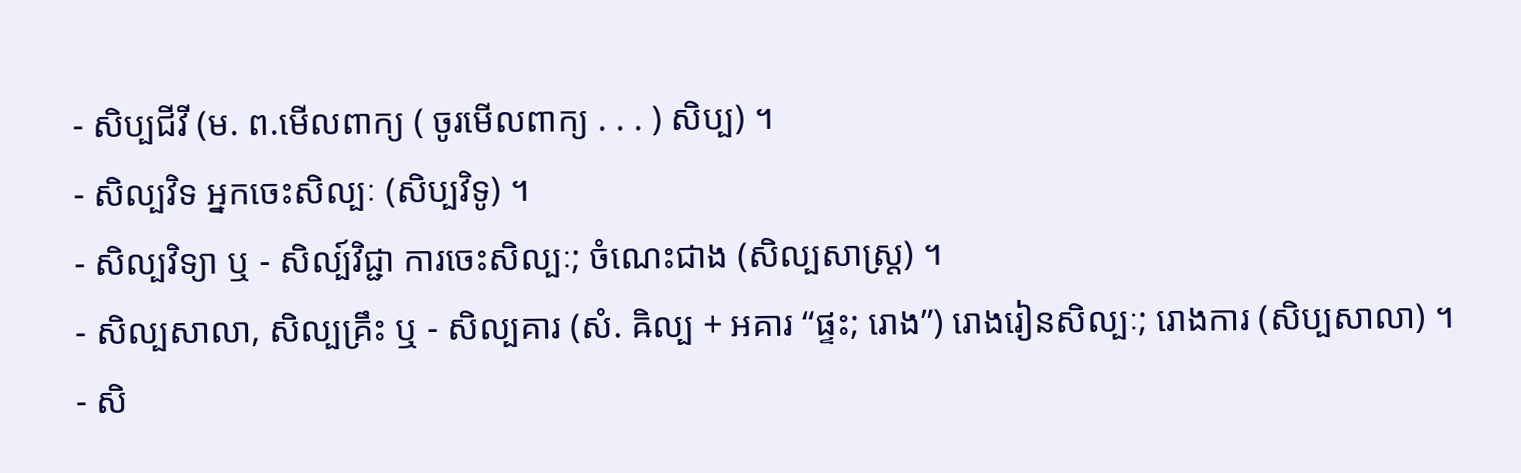- សិប្បជីវី (ម. ព.មើលពាក្យ ( ចូរមើលពាក្យ . . . ) សិប្ប) ។
- សិល្បវិទ អ្នកចេះសិល្បៈ (សិប្បវិទូ) ។
- សិល្បវិទ្យា ឬ - សិល្ប៍វិជ្ជា ការចេះសិល្បៈ; ចំណេះជាង (សិល្បសាស្រ្ត) ។
- សិល្បសាលា, សិល្បគ្រឹះ ឬ - សិល្បគារ (សំ. ឝិល្ប + អគារ “ផ្ទះ; រោង”) រោងរៀនសិល្បៈ; រោងការ (សិប្បសាលា) ។
- សិ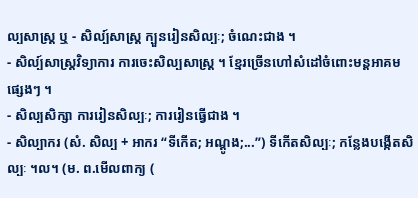ល្បសាស្រ្ត ឬ - សិល្ប៍សាស្រ្ត ក្បួនរៀនសិល្បៈ; ចំណេះជាង ។
- សិល្ប៍សាស្រ្តវិទ្យាការ ការចេះសិល្បសាស្រ្ត ។ ខ្មែរច្រើនហៅសំដៅចំពោះមន្តអាគមផ្សេងៗ ។
- សិល្បសិក្សា ការរៀនសិល្បៈ; ការរៀនធ្វើជាង ។
- សិល្បាករ (សំ. សិល្ប + អាករ “ទីកើត; អណ្តូង;...”) ទីកើតសិល្បៈ; កន្លែងបង្កើតសិល្បៈ ។ល។ (ម. ព.មើលពាក្យ (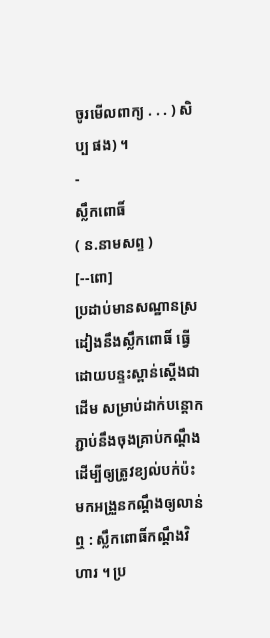ចូរមើលពាក្យ . . . ) សិប្ប ផង) ។
-
ស្លឹកពោធិ៍
( ន.នាមសព្ទ )
[--ពោ]
ប្រដាប់មានសណ្ឋានស្រដៀងនឹងស្លឹកពោធិ៍ ធ្វើដោយបន្ទះស្ពាន់ស្ដើងជាដើម សម្រាប់ដាក់បន្តោកភ្ជាប់នឹងចុងគ្រាប់កណ្ដឹង ដើម្បីឲ្យត្រូវខ្យល់បក់ប៉ះមកអង្រួនកណ្ដឹងឲ្យលាន់ឮ : ស្លឹកពោធិ៍កណ្ដឹងវិហារ ។ ប្រ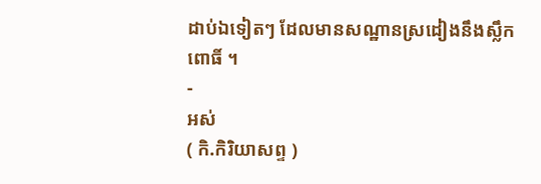ដាប់ឯទៀតៗ ដែលមានសណ្ឋានស្រដៀងនឹងស្លឹកពោធិ៍ ។
-
អស់
( កិ.កិរិយាសព្ទ )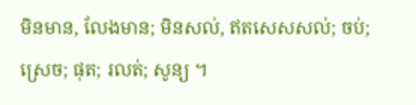មិនមាន, លែងមាន; មិនសល់, ឥតសេសសល់; ចប់; ស្រេច; ផុត; រលត់; សូន្យ ។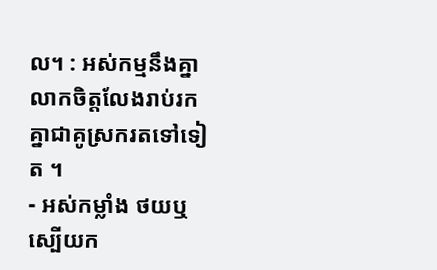ល។ : អស់កម្មនឹងគ្នា លាកចិត្តលែងរាប់រកគ្នាជាគូស្រករតទៅទៀត ។
- អស់កម្លាំង ថយឬស្បើយក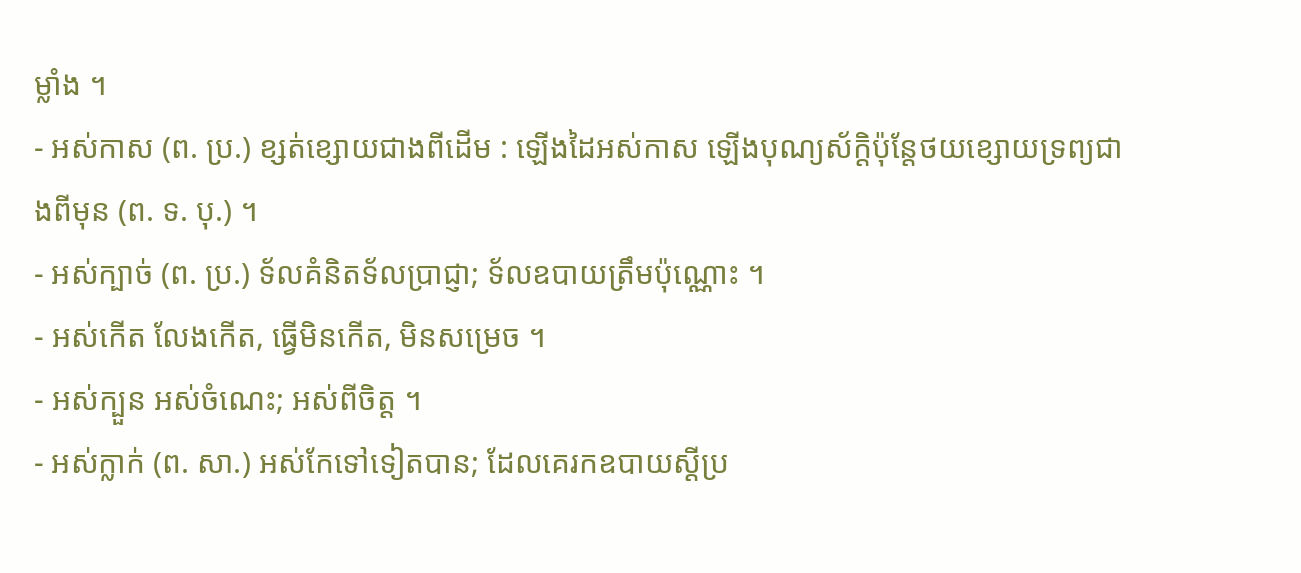ម្លាំង ។
- អស់កាស (ព. ប្រ.) ខ្សត់ខ្សោយជាងពីដើម : ឡើងដៃអស់កាស ឡើងបុណ្យស័ក្តិប៉ុន្តែថយខ្សោយទ្រព្យជាងពីមុន (ព. ទ. បុ.) ។
- អស់ក្បាច់ (ព. ប្រ.) ទ័លគំនិតទ័លប្រាជ្ញា; ទ័លឧបាយត្រឹមប៉ុណ្ណោះ ។
- អស់កើត លែងកើត, ធ្វើមិនកើត, មិនសម្រេច ។
- អស់ក្បួន អស់ចំណេះ; អស់ពីចិត្ត ។
- អស់ក្លាក់ (ព. សា.) អស់កែទៅទៀតបាន; ដែលគេរកឧបាយស្ដីប្រ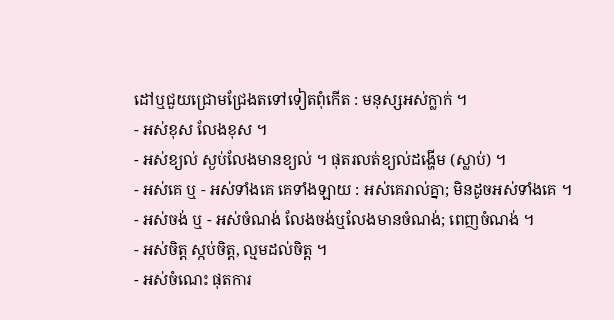ដៅឬជួយជ្រោមជ្រែងតទៅទៀតពុំកើត : មនុស្សអស់ក្លាក់ ។
- អស់ខុស លែងខុស ។
- អស់ខ្យល់ ស្ងប់លែងមានខ្យល់ ។ ផុតរលត់ខ្យល់ដង្ហើម (ស្លាប់) ។
- អស់គេ ឬ - អស់ទាំងគេ គេទាំងឡាយ : អស់គេរាល់គ្នា; មិនដូចអស់ទាំងគេ ។
- អស់ចង់ ឬ - អស់ចំណង់ លែងចង់ឬលែងមានចំណង់; ពេញចំណង់ ។
- អស់ចិត្ត ស្កប់ចិត្ត, ល្មមដល់ចិត្ត ។
- អស់ចំណេះ ផុតការ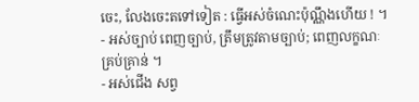ចេះ, លែងចេះតទៅទៀត : ធ្វើអស់ចំណេះប៉ុណ្ណឹងហើយ ! ។
- អស់ច្បាប់ ពេញច្បាប់, ត្រឹមត្រូវតាមច្បាប់; ពេញលក្ខណៈគ្រប់គ្រាន់ ។
- អស់ជើង សព្វ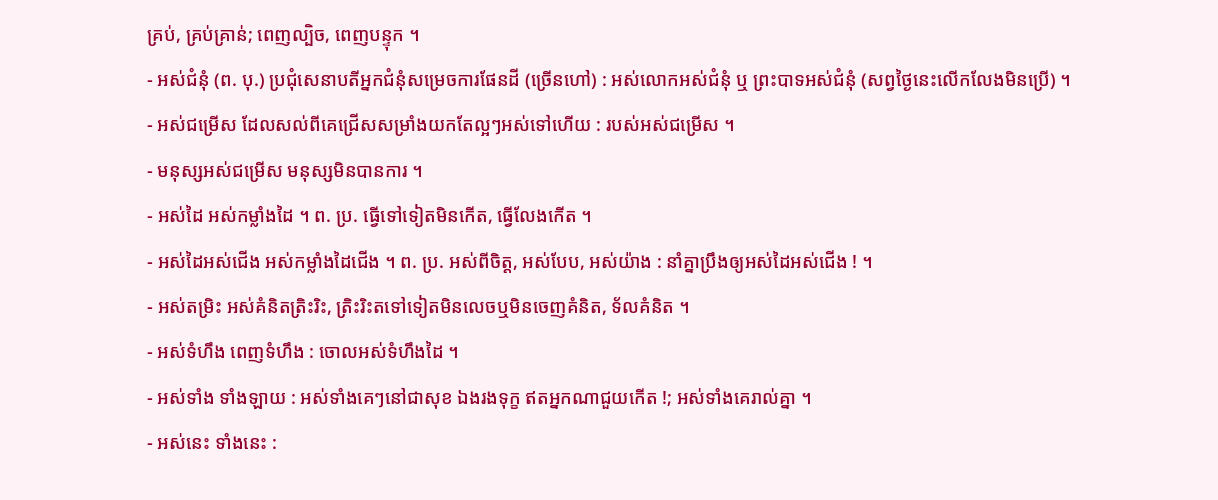គ្រប់, គ្រប់គ្រាន់; ពេញល្បិច, ពេញបន្ទុក ។
- អស់ជំនុំ (ព. បុ.) ប្រជុំសេនាបតីអ្នកជំនុំសម្រេចការផែនដី (ច្រើនហៅ) : អស់លោកអស់ជំនុំ ឬ ព្រះបាទអស់ជំនុំ (សព្វថ្ងៃនេះលើកលែងមិនប្រើ) ។
- អស់ជម្រើស ដែលសល់ពីគេជ្រើសសម្រាំងយកតែល្អៗអស់ទៅហើយ : របស់អស់ជម្រើស ។
- មនុស្សអស់ជម្រើស មនុស្សមិនបានការ ។
- អស់ដៃ អស់កម្លាំងដៃ ។ ព. ប្រ. ធ្វើទៅទៀតមិនកើត, ធ្វើលែងកើត ។
- អស់ដៃអស់ជើង អស់កម្លាំងដៃជើង ។ ព. ប្រ. អស់ពីចិត្ត, អស់បែប, អស់យ៉ាង : នាំគ្នាប្រឹងឲ្យអស់ដៃអស់ជើង ! ។
- អស់តម្រិះ អស់គំនិតត្រិះរិះ, ត្រិះរិះតទៅទៀតមិនលេចឬមិនចេញគំនិត, ទ័លគំនិត ។
- អស់ទំហឹង ពេញទំហឹង : ចោលអស់ទំហឹងដៃ ។
- អស់ទាំង ទាំងឡាយ : អស់ទាំងគេៗនៅជាសុខ ឯងរងទុក្ខ ឥតអ្នកណាជួយកើត !; អស់ទាំងគេរាល់គ្នា ។
- អស់នេះ ទាំងនេះ :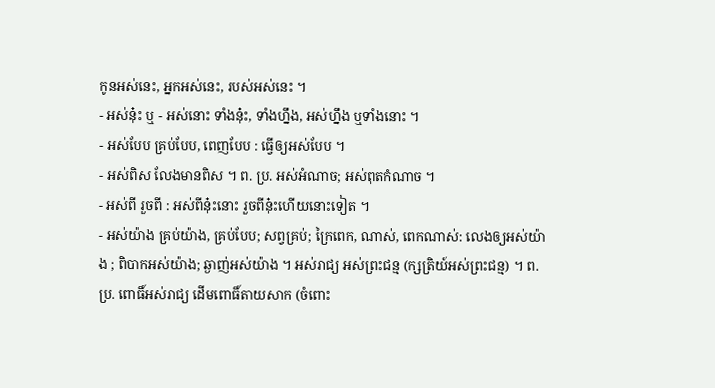កូនអស់នេះ, អ្នកអស់នេះ, របស់អស់នេះ ។
- អស់នុ៎ះ ឬ - អស់នោះ ទាំងនុ៎ះ, ទាំងហ្នឹង, អស់ហ្នឹង ឬទាំងនោះ ។
- អស់បែប គ្រប់បែប, ពេញបែប : ធ្វើឲ្យអស់បែប ។
- អស់ពិស លែងមានពិស ។ ព. ប្រ. អស់អំណាច; អស់ពុតកំណាច ។
- អស់ពី រួចពី : អស់ពីនុ៎ះនោះ រួចពីនុ៎ះហើយនោះទៀត ។
- អស់យ៉ាង គ្រប់យ៉ាង, គ្រប់បែប; សព្វគ្រប់; ក្រៃពេក, ណាស់, ពេកណាស់: លេងឲ្យអស់យ៉ាង ; ពិបាកអស់យ៉ាង; ឆ្ងាញ់អស់យ៉ាង ។ អស់រាជ្យ អស់ព្រះជន្ម (ក្សត្រិយ៍អស់ព្រះជន្ម) ។ ព. ប្រ. ពោធិ៍អស់រាជ្យ ដើមពោធិ៍តាយសាក (ចំពោះ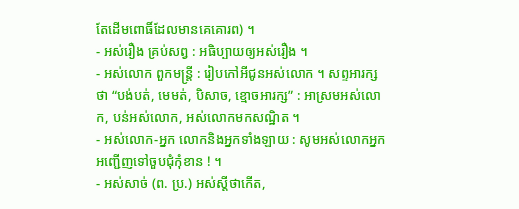តែដើមពោធិ៍ដែលមានគេគោរព) ។
- អស់រឿង គ្រប់សព្វ : អធិប្បាយឲ្យអស់រឿង ។
- អស់លោក ពួកមន្រ្តី : រៀបកៅអីជូនអស់លោក ។ សព្ទអារក្សថា “បង់បត់, មេមត់, បិសាច, ខ្មោចអារក្ស” : អាស្រមអស់លោក, បន់អស់លោក, អស់លោកមកសណ្ឋិត ។
- អស់លោក-អ្នក លោកនិងអ្នកទាំងឡាយ : សូមអស់លោកអ្នកអញ្ជើញទៅចួបជុំកុំខាន ! ។
- អស់សាច់ (ព. ប្រ.) អស់ស្ដីថាកើត,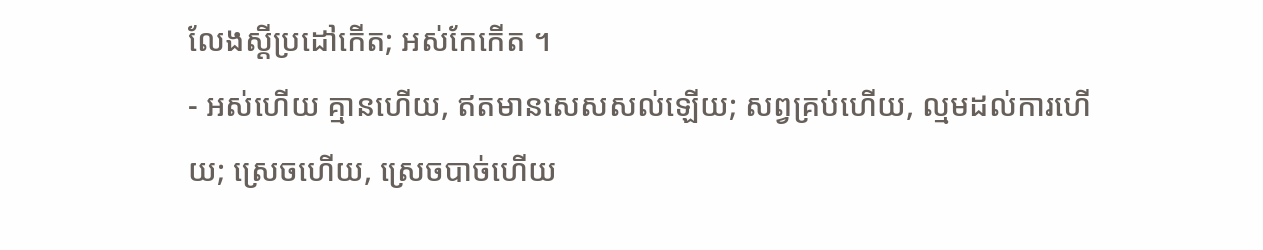លែងស្ដីប្រដៅកើត; អស់កែកើត ។
- អស់ហើយ គ្មានហើយ, ឥតមានសេសសល់ឡើយ; សព្វគ្រប់ហើយ, ល្មមដល់ការហើយ; ស្រេចហើយ, ស្រេចបាច់ហើយ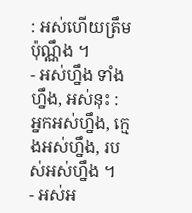: អស់ហើយត្រឹមប៉ុណ្ណឹង ។
- អស់ហ្នឹង ទាំងហ្នឹង, អស់នុះ : អ្នកអស់ហ្នឹង, ក្មេងអស់ហ្នឹង, របស់អស់ហ្នឹង ។
- អស់អ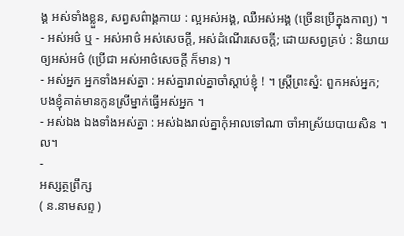ង្គ អស់ទាំងខ្លួន, សព្វសព៌ាង្គកាយ : ល្អអស់អង្គ, ឈឺអស់អង្គ (ច្រើនប្រើក្នុងកាព្យ) ។
- អស់អថ៌ ឬ - អស់អាថ៌ អស់សេចក្ដី, អស់ដំណើរសេចក្ដី; ដោយសព្វគ្រប់ : និយាយឲ្យអស់អថ៌ (ប្រើជា អស់អាថ៌សេចក្ដី ក៏មាន) ។
- អស់អ្នក អ្នកទាំងអស់គ្នា : អស់គ្នារាល់គ្នាចាំស្ដាប់ខ្ញុំ ! ។ ស្ត្រីព្រះស្នំ: ពួកអស់អ្នក; បងខ្ញុំគាត់មានកូនស្រីម្នាក់ធ្វើអស់អ្នក ។
- អស់ឯង ឯងទាំងអស់គ្នា : អស់ឯងរាល់គ្នាកុំអាលទៅណា ចាំអាស្រ័យបាយសិន ។ល។
-
អស្សត្ថព្រឹក្ស
( ន.នាមសព្ទ )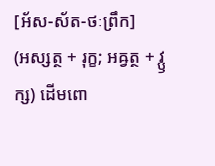[អ័ស-ស័ត-ថៈព្រឹក]
(អស្សត្ថ + រុក្ខ; អឝ្វត្ថ + វ្ឫក្ស) ដើមពោ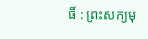ធិ៍ : ព្រះសក្យមុ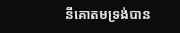នីគោតមទ្រង់បាន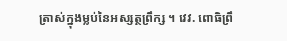ត្រាស់ក្នុងម្លប់នៃអស្សត្ថព្រឹក្ស ។ វេវ. ពោធិព្រឹ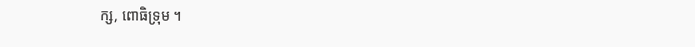ក្ស, ពោធិទ្រុម ។